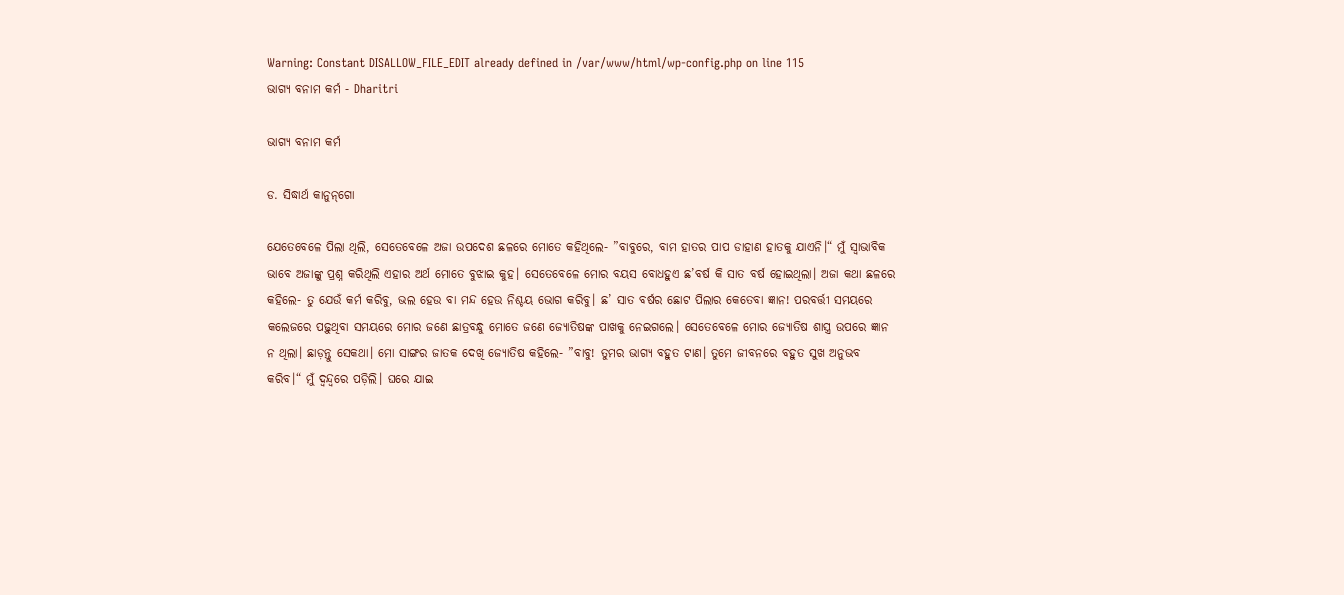Warning: Constant DISALLOW_FILE_EDIT already defined in /var/www/html/wp-config.php on line 115
ଭାଗ୍ୟ ବନାମ କର୍ମ - Dharitri

ଭାଗ୍ୟ ବନାମ କର୍ମ

ଡ. ସିଦ୍ଧାର୍ଥ କାନୁନ୍‌ଗୋ

ଯେତେବେଳେ ପିଲା ଥିଲି, ସେତେବେଳେ ଅଜା ଉପଦେଶ ଛଳରେ ମୋତେ କହିଥିଲେ- ”ବାବୁରେ, ବାମ ହାତର ପାପ ଡାହାଣ ହାତକୁ ଯାଏନି।“ ମୁଁ ସ୍ବାଭାବିକ ଭାବେ ଅଜାଙ୍କୁ ପ୍ରଶ୍ନ କରିଥିଲି ଏହାର ଅର୍ଥ ମୋତେ ବୁଝାଇ କୁହ। ସେତେବେଳେ ମୋର ବୟସ ବୋଧହୁଏ ଛ’ବର୍ଷ କି ସାତ ବର୍ଷ ହୋଇଥିଲା। ଅଜା କଥା ଛଳରେ କହିଲେ- ତୁ ଯେଉଁ କର୍ମ କରିବୁ, ଭଲ ହେଉ ବା ମନ୍ଦ ହେଉ ନିଶ୍ଚୟ ଭୋଗ କରିବୁ। ଛ’ ସାତ ବର୍ଷର ଛୋଟ ପିଲାର କେତେବା ଜ୍ଞାନ! ପରବର୍ତ୍ତୀ ସମୟରେ କଲେଜରେ ପଢ଼ୁଥିବା ସମୟରେ ମୋର ଜଣେ ଛାତ୍ରବନ୍ଧୁ ମୋତେ ଜଣେ ଜ୍ୟୋତିଷଙ୍କ ପାଖକୁ ନେଇଗଲେ। ସେତେବେଳେ ମୋର ଜ୍ୟୋତିଷ ଶାସ୍ତ୍ର ଉପରେ ଜ୍ଞାନ ନ ଥିଲା। ଛାଡ଼ନ୍ତୁ ସେକଥା। ମୋ ସାଙ୍ଗର ଜାତକ ଦେଖି ଜ୍ୟୋତିଷ କହିଲେ- ”ବାବୁ! ତୁମର ଭାଗ୍ୟ ବହୁତ ଟାଣ। ତୁମେ ଜୀବନରେ ବହୁତ ସୁଖ ଅନୁଭବ କରିବ।“ ମୁଁ ଦ୍ୱନ୍ଦ୍ୱରେ ପଡ଼ିଲି। ଘରେ ଯାଇ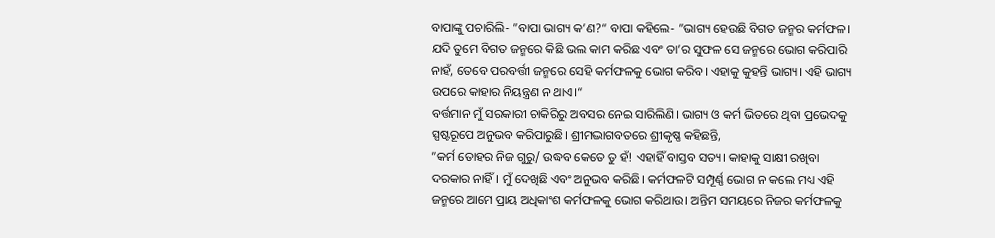ବାପାଙ୍କୁ ପଚାରିଲି- ”ବାପା ଭାଗ୍ୟ କ’ଣ?“ ବାପା କହିଲେ- ”ଭାଗ୍ୟ ହେଉଛି ବିଗତ ଜନ୍ମର କର୍ମଫଳ। ଯଦି ତୁମେ ବିଗତ ଜନ୍ମରେ କିଛି ଭଲ କାମ କରିଛ ଏବଂ ତା’ର ସୁଫଳ ସେ ଜନ୍ମରେ ଭୋଗ କରିପାରି ନାହଁ, ତେବେ ପରବର୍ତ୍ତୀ ଜନ୍ମରେ ସେହି କର୍ମଫଳକୁ ଭୋଗ କରିବ। ଏହାକୁ କୁହନ୍ତି ଭାଗ୍ୟ। ଏହି ଭାଗ୍ୟ ଉପରେ କାହାର ନିୟନ୍ତ୍ରଣ ନ ଥାଏ।“
ବର୍ତ୍ତମାନ ମୁଁ ସରକାରୀ ଚାକିରିରୁ ଅବସର ନେଇ ସାରିଲିଣି। ଭାଗ୍ୟ ଓ କର୍ମ ଭିତରେ ଥିବା ପ୍ରଭେଦକୁ ସ୍ପଷ୍ଟରୂପେ ଅନୁଭବ କରିପାରୁଛି। ଶ୍ରୀମଦ୍ଭାଗବତରେ ଶ୍ରୀକୃଷ୍ଣ କହିଛନ୍ତି,
”କର୍ମ ତୋହର ନିଜ ଗୁରୁ/ ଉଦ୍ଧବ କେତେ ତୁ ହଁ! ଏହାହିଁ ବାସ୍ତବ ସତ୍ୟ। କାହାକୁ ସାକ୍ଷୀ ରଖିବା ଦରକାର ନାହିଁ। ମୁଁ ଦେଖିଛି ଏବଂ ଅନୁଭବ କରିଛି। କର୍ମଫଳଟି ସମ୍ପୂର୍ଣ୍ଣ ଭୋଗ ନ କଲେ ମଧ୍ୟ ଏହି ଜନ୍ମରେ ଆମେ ପ୍ରାୟ ଅଧିକାଂଶ କର୍ମଫଳକୁ ଭୋଗ କରିଥାଉ। ଅନ୍ତିମ ସମୟରେ ନିଜର କର୍ମଫଳକୁ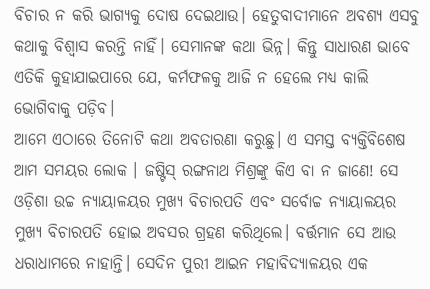ବିଚାର ନ କରି ଭାଗ୍ୟକୁ ଦୋଷ ଦେଇଥାଉ। ହେତୁବାଦୀମାନେ ଅବଶ୍ୟ ଏସବୁ କଥାକୁ ବିଶ୍ୱାସ କରନ୍ତି ନାହିଁ। ସେମାନଙ୍କ କଥା ଭିନ୍ନ। କିନ୍ତୁ ସାଧାରଣ ଭାବେ ଏତିକି କୁହାଯାଇପାରେ ଯେ, କର୍ମଫଳକୁ ଆଜି ନ ହେଲେ ମଧ୍ୟ କାଲି ଭୋଗିବାକୁ ପଡ଼ିବ।
ଆମେ ଏଠାରେ ତିନୋଟି କଥା ଅବତାରଣା କରୁଛୁ। ଏ ସମସ୍ତ ବ୍ୟକ୍ତିବିଶେଷ ଆମ ସମୟର ଲୋକ । ଜଷ୍ଟିସ୍‌ ରଙ୍ଗନାଥ ମିଶ୍ରଙ୍କୁ କିଏ ବା ନ ଜାଣେ! ସେ ଓଡ଼ିଶା ଉଚ୍ଚ ନ୍ୟାୟାଳୟର ମୁଖ୍ୟ ବିଚାରପତି ଏବଂ ସର୍ବୋଚ୍ଚ ନ୍ୟାୟାଳୟର ମୁଖ୍ୟ ବିଚାରପତି ହୋଇ ଅବସର ଗ୍ରହଣ କରିଥିଲେ। ବର୍ତ୍ତମାନ ସେ ଆଉ ଧରାଧାମରେ ନାହାନ୍ତି। ସେଦିନ ପୁରୀ ଆଇନ ମହାବିଦ୍ୟାଳୟର ଏକ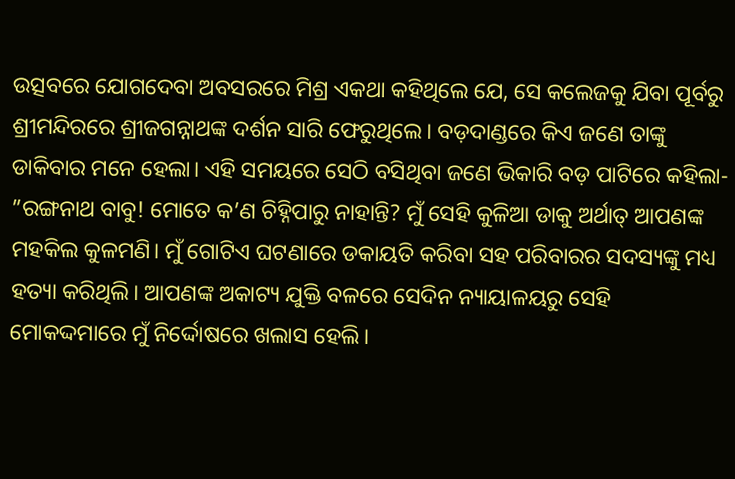ଉତ୍ସବରେ ଯୋଗଦେବା ଅବସରରେ ମିଶ୍ର ଏକଥା କହିଥିଲେ ଯେ, ସେ କଲେଜକୁ ଯିବା ପୂର୍ବରୁ ଶ୍ରୀମନ୍ଦିରରେ ଶ୍ରୀଜଗନ୍ନାଥଙ୍କ ଦର୍ଶନ ସାରି ଫେରୁଥିଲେ। ବଡ଼ଦାଣ୍ଡରେ କିଏ ଜଣେ ତାଙ୍କୁ ଡାକିବାର ମନେ ହେଲା। ଏହି ସମୟରେ ସେଠି ବସିଥିବା ଜଣେ ଭିକାରି ବଡ଼ ପାଟିରେ କହିଲା- ”ରଙ୍ଗନାଥ ବାବୁ! ମୋତେ କ’ଣ ଚିହ୍ନିପାରୁ ନାହାନ୍ତି? ମୁଁ ସେହି କୁଳିଆ ଡାକୁ ଅର୍ଥାତ୍‌ ଆପଣଙ୍କ ମହକିଲ କୁଳମଣି। ମୁଁ ଗୋଟିଏ ଘଟଣାରେ ଡକାୟତି କରିବା ସହ ପରିବାରର ସଦସ୍ୟଙ୍କୁ ମଧ୍ୟ ହତ୍ୟା କରିଥିଲି। ଆପଣଙ୍କ ଅକାଟ୍ୟ ଯୁକ୍ତି ବଳରେ ସେଦିନ ନ୍ୟାୟାଳୟରୁ ସେହି ମୋକଦ୍ଦମାରେ ମୁଁ ନିର୍ଦ୍ଦୋଷରେ ଖଲାସ ହେଲି।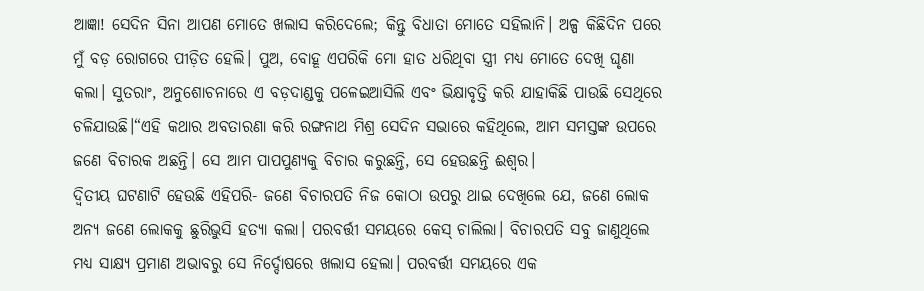ଆଜ୍ଞା! ସେଦିନ ସିନା ଆପଣ ମୋତେ ଖଲାସ କରିଦେଲେ; କିନ୍ତୁ ବିଧାତା ମୋତେ ସହିଲାନି। ଅଳ୍ପ କିଛିଦିନ ପରେ ମୁଁ ବଡ଼ ରୋଗରେ ପୀଡ଼ିତ ହେଲି। ପୁଅ, ବୋହୂ ଏପରିକି ମୋ ହାତ ଧରିଥିବା ସ୍ତ୍ରୀ ମଧ୍ୟ ମୋତେ ଦେଖି ଘୃଣା କଲା। ସୁତରାଂ, ଅନୁଶୋଚନାରେ ଏ ବଡ଼ଦାଣ୍ଡକୁ ପଳେଇଆସିଲି ଏବଂ ଭିକ୍ଷାବୃତ୍ତି କରି ଯାହାକିଛି ପାଉଛି ସେଥିରେ ଚଳିଯାଉଛି।“ଏହି କଥାର ଅବତାରଣା କରି ରଙ୍ଗନାଥ ମିଶ୍ର ସେଦିନ ସଭାରେ କହିଥିଲେ, ଆମ ସମସ୍ତଙ୍କ ଉପରେ ଜଣେ ବିଚାରକ ଅଛନ୍ତି। ସେ ଆମ ପାପପୁଣ୍ୟକୁ ବିଚାର କରୁଛନ୍ତି, ସେ ହେଉଛନ୍ତି ଈଶ୍ୱର।
ଦ୍ୱିତୀୟ ଘଟଣାଟି ହେଉଛି ଏହିପରି- ଜଣେ ବିଚାରପତି ନିଜ କୋଠା ଉପରୁ ଥାଇ ଦେଖିଲେ ଯେ, ଜଣେ ଲୋକ ଅନ୍ୟ ଜଣେ ଲୋକକୁ ଛୁରିଭୁସି ହତ୍ୟା କଲା। ପରବର୍ତ୍ତୀ ସମୟରେ କେସ୍‌ ଚାଲିଲା। ବିଚାରପତି ସବୁ ଜାଣୁଥିଲେ ମଧ୍ୟ ସାକ୍ଷ୍ୟ ପ୍ରମାଣ ଅଭାବରୁ ସେ ନିର୍ଦ୍ଦୋଷରେ ଖଲାସ ହେଲା। ପରବର୍ତ୍ତୀ ସମୟରେ ଏକ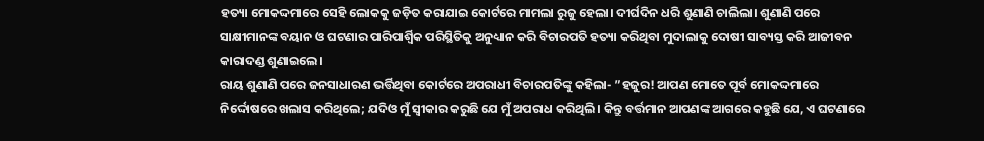ହତ୍ୟା ମୋକଦ୍ଦମାରେ ସେହି ଲୋକକୁ ଜଡ଼ିତ କରାଯାଇ କୋର୍ଟରେ ମାମଲା ରୁଜୁ ହେଲା। ଦୀର୍ଘଦିନ ଧରି ଶୁଣାଣି ଚାଲିଲା। ଶୁଣାଣି ପରେ ସାକ୍ଷୀମାନଙ୍କ ବୟାନ ଓ ଘଟଣାର ପାରିପାର୍ଶ୍ୱିକ ପରିସ୍ଥିତିକୁ ଅନୁଧ୍ୟାନ କରି ବିଚାରପତି ହତ୍ୟା କରିଥିବା ମୁଦାଲାକୁ ଦୋଷୀ ସାବ୍ୟସ୍ତ କରି ଆଜୀବନ କାରାଦଣ୍ଡ ଶୁଣାଇଲେ।
ରାୟ ଶୁଣାଣି ପରେ ଜନସାଧାରଣ ଭର୍ତ୍ତିଥିବା କୋର୍ଟରେ ଅପରାଧୀ ବିଚାରପତିଙ୍କୁ କହିଲା- ”ହଜୁର! ଆପଣ ମୋତେ ପୂର୍ବ ମୋକଦ୍ଦମାରେ ନିର୍ଦ୍ଦୋଷରେ ଖଲାସ କରିଥିଲେ; ଯଦିଓ ମୁଁ ସ୍ବୀକାର କରୁଛି ଯେ ମୁଁ ଅପରାଧ କରିଥିଲି। କିନ୍ତୁ ବର୍ତ୍ତମାନ ଆପଣଙ୍କ ଆଗରେ କହୁଛି ଯେ, ଏ ଘଟଣାରେ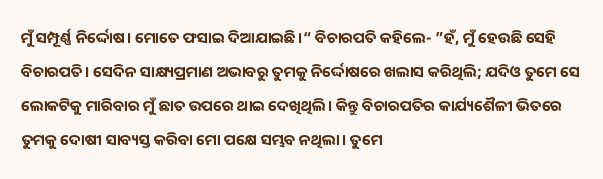ମୁଁ ସମ୍ପୂର୍ଣ୍ଣ ନିର୍ଦ୍ଦୋଷ। ମୋତେ ଫସାଇ ଦିଆଯାଇଛି।“ ବିଚାରପତି କହିଲେ- ”ହଁ, ମୁଁ ହେଉଛି ସେହି ବିଚାରପତି। ସେଦିନ ସାକ୍ଷ୍ୟପ୍ରମାଣ ଅଭାବରୁ ତୁମକୁ ନିର୍ଦ୍ଦୋଷରେ ଖଲାସ କରିଥିଲି; ଯଦିଓ ତୁମେ ସେ ଲୋକଟିକୁ ମାରିବାର ମୁଁ ଛାତ ଉପରେ ଥାଇ ଦେଖିଥିଲି। କିନ୍ତୁ ବିଚାରପତିର କାର୍ଯ୍ୟଶୈଳୀ ଭିତରେ ତୁମକୁ ଦୋଷୀ ସାବ୍ୟସ୍ତ କରିବା ମୋ ପକ୍ଷେ ସମ୍ଭବ ନଥିଲା। ତୁମେ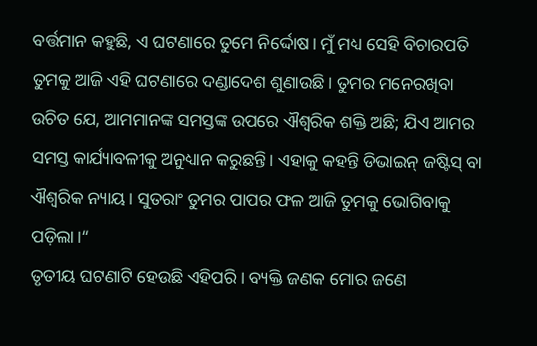ବର୍ତ୍ତମାନ କହୁଛି, ଏ ଘଟଣାରେ ତୁମେ ନିର୍ଦ୍ଦୋଷ। ମୁଁ ମଧ୍ୟ ସେହି ବିଚାରପତି ତୁମକୁ ଆଜି ଏହି ଘଟଣାରେ ଦଣ୍ଡାଦେଶ ଶୁଣାଉଛି। ତୁମର ମନେରଖିବା ଉଚିତ ଯେ, ଆମମାନଙ୍କ ସମସ୍ତଙ୍କ ଉପରେ ଐଶ୍ୱରିକ ଶକ୍ତି ଅଛି; ଯିଏ ଆମର ସମସ୍ତ କାର୍ଯ୍ୟାବଳୀକୁ ଅନୁଧ୍ୟାନ କରୁଛନ୍ତି। ଏହାକୁ କହନ୍ତି ଡିଭାଇନ୍‌ ଜଷ୍ଟିସ୍‌ ବା ଐଶ୍ୱରିକ ନ୍ୟାୟ। ସୁତରାଂ ତୁମର ପାପର ଫଳ ଆଜି ତୁମକୁ ଭୋଗିବାକୁ ପଡ଼ିଲା।“
ତୃତୀୟ ଘଟଣାଟି ହେଉଛି ଏହିପରି। ବ୍ୟକ୍ତି ଜଣକ ମୋର ଜଣେ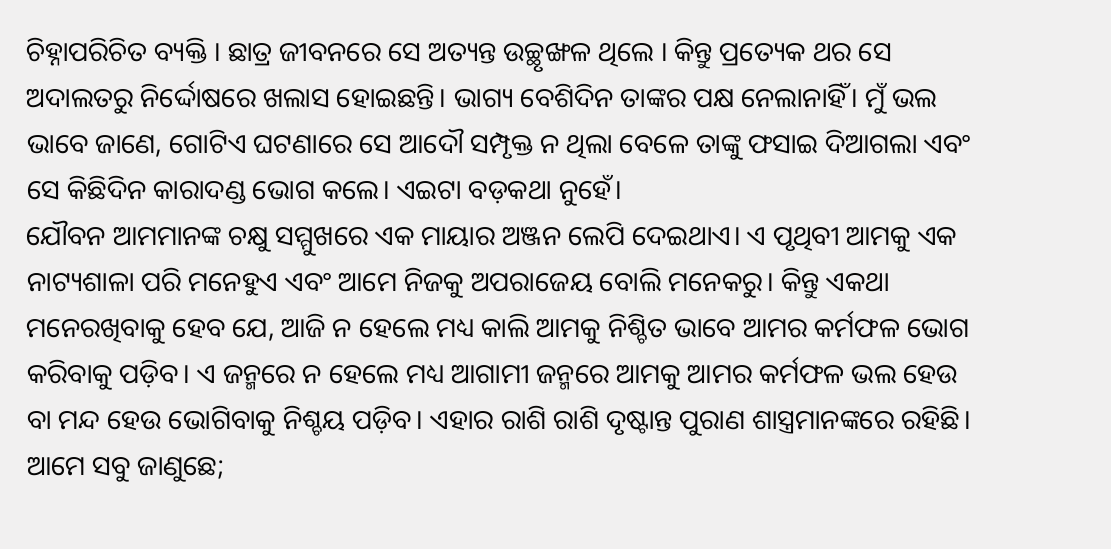ଚିହ୍ନାପରିଚିତ ବ୍ୟକ୍ତି । ଛାତ୍ର ଜୀବନରେ ସେ ଅତ୍ୟନ୍ତ ଉଚ୍ଛୃଙ୍ଖଳ ଥିଲେ । କିନ୍ତୁ ପ୍ରତ୍ୟେକ ଥର ସେ ଅଦାଲତରୁ ନିର୍ଦ୍ଦୋଷରେ ଖଲାସ ହୋଇଛନ୍ତି। ଭାଗ୍ୟ ବେଶିଦିନ ତାଙ୍କର ପକ୍ଷ ନେଲାନାହିଁ। ମୁଁ ଭଲ ଭାବେ ଜାଣେ, ଗୋଟିଏ ଘଟଣାରେ ସେ ଆଦୌ ସମ୍ପୃକ୍ତ ନ ଥିଲା ବେଳେ ତାଙ୍କୁ ଫସାଇ ଦିଆଗଲା ଏବଂ ସେ କିଛିଦିନ କାରାଦଣ୍ଡ ଭୋଗ କଲେ। ଏଇଟା ବଡ଼କଥା ନୁହେଁ।
ଯୌବନ ଆମମାନଙ୍କ ଚକ୍ଷୁ ସମ୍ମୁଖରେ ଏକ ମାୟାର ଅଞ୍ଜନ ଲେପି ଦେଇଥାଏ। ଏ ପୃଥିବୀ ଆମକୁ ଏକ ନାଟ୍ୟଶାଳା ପରି ମନେହୁଏ ଏବଂ ଆମେ ନିଜକୁ ଅପରାଜେୟ ବୋଲି ମନେକରୁ। କିନ୍ତୁ ଏକଥା ମନେରଖିବାକୁ ହେବ ଯେ, ଆଜି ନ ହେଲେ ମଧ୍ୟ କାଲି ଆମକୁ ନିଶ୍ଚିତ ଭାବେ ଆମର କର୍ମଫଳ ଭୋଗ କରିବାକୁ ପଡ଼ିବ। ଏ ଜନ୍ମରେ ନ ହେଲେ ମଧ୍ୟ ଆଗାମୀ ଜନ୍ମରେ ଆମକୁ ଆମର କର୍ମଫଳ ଭଲ ହେଉ ବା ମନ୍ଦ ହେଉ ଭୋଗିବାକୁ ନିଶ୍ଚୟ ପଡ଼ିବ। ଏହାର ରାଶି ରାଶି ଦୃଷ୍ଟାନ୍ତ ପୁରାଣ ଶାସ୍ତ୍ରମାନଙ୍କରେ ରହିଛି। ଆମେ ସବୁ ଜାଣୁଛେ;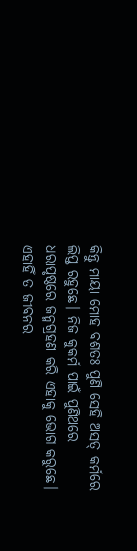କିନ୍ତୁ ମାୟା ମୋହ ବଶତଃ ପୁଣି ସେହି ଅସତ୍‌ କର୍ମରେ ଲିପ୍ତ ରହୁଛେ। ନିଜ କୁକର୍ମ ପାଇଁ ପୁଣିଥରେ ଧରାପୃଷ୍ଠରେ ଜନ୍ମଗ୍ରହଣ କରି ଏହାକୁ ଭୋଗ କରୁଛେ। ଏହାହିଁ ତ ଜୀବନର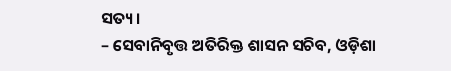ସତ୍ୟ।
– ସେବାନିବୃତ୍ତ ଅତିରିକ୍ତ ଶାସନ ସଚିବ, ଓଡ଼ିଶା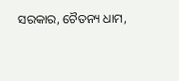ସରକାର, ଚୈତନ୍ୟ ଧାମ,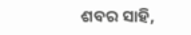ଶବର ସାହି,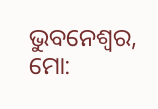ଭୁବନେଶ୍ୱର, ମୋ: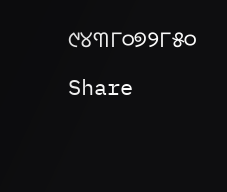୯୪୩୮୦୭୨୮୫୦

Share